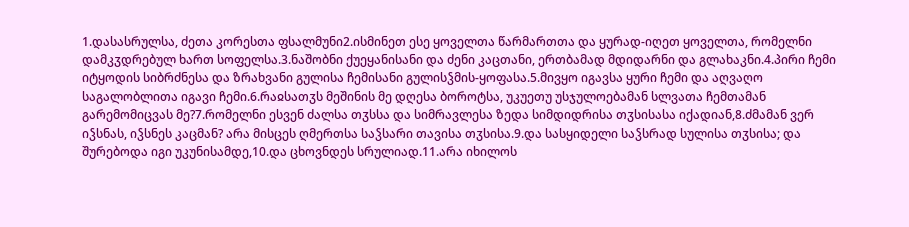1.დასასრულსა, ძეთა კორესთა ფსალმუნი2.ისმინეთ ესე ყოველთა წარმართთა და ყურად-იღეთ ყოველთა, რომელნი დამკჳდრებულ ხართ სოფელსა.3.ნაშობნი ქუეყანისანი და ძენი კაცთანი, ერთბამად მდიდარნი და გლახაკნი.4.პირი ჩემი იტყოდის სიბრძნესა და ზრახვანი გულისა ჩემისანი გულისჴმის-ყოფასა.5.მივყო იგავსა ყური ჩემი და აღვაღო საგალობლითა იგავი ჩემი.6.რაჲსათჳს მეშინის მე დღესა ბოროტსა, უკუეთუ უსჯულოებამან სლვათა ჩემთამან გარემომიცვას მე?7.რომელნი ესვენ ძალსა თჳსსა და სიმრავლესა ზედა სიმდიდრისა თჳსისასა იქადიან,8.ძმამან ვერ იჴსნას, იჴსნეს კაცმან? არა მისცეს ღმერთსა საჴსარი თავისა თჳსისა.9.და სასყიდელი საჴსრად სულისა თჳსისა; და შურებოდა იგი უკუნისამდე,10.და ცხოვნდეს სრულიად.11.არა იხილოს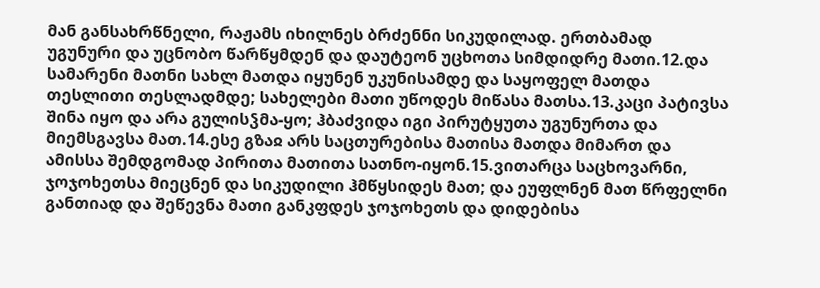მან განსახრწნელი, რაჟამს იხილნეს ბრძენნი სიკუდილად. ერთბამად უგუნური და უცნობო წარწყმდენ და დაუტეონ უცხოთა სიმდიდრე მათი.12.და სამარენი მათნი სახლ მათდა იყუნენ უკუნისამდე და საყოფელ მათდა თესლითი თესლადმდე; სახელები მათი უწოდეს მიწასა მათსა.13.კაცი პატივსა შინა იყო და არა გულისჴმა-ყო; ჰბაძვიდა იგი პირუტყუთა უგუნურთა და მიემსგავსა მათ.14.ესე გზაჲ არს საცთურებისა მათისა მათდა მიმართ და ამისსა შემდგომად პირითა მათითა სათნო-იყონ.15.ვითარცა საცხოვარნი, ჯოჯოხეთსა მიეცნენ და სიკუდილი ჰმწყსიდეს მათ; და ეუფლნენ მათ წრფელნი განთიად და შეწევნა მათი განკფდეს ჯოჯოხეთს და დიდებისა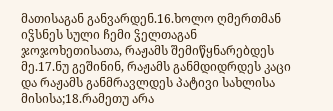მათისაგან განვარდენ.16.ხოლო ღმერთმან იჴსნეს სული ჩემი ჴელთაგან ჯოჯოხეთისათა, რაჟამს შემიწყნარებდეს მე.17.ნუ გეშინინ, რაჟამს განმდიდრდეს კაცი და რაჟამს განმრავლდეს პატივი სახლისა მისისა;18.რამეთუ არა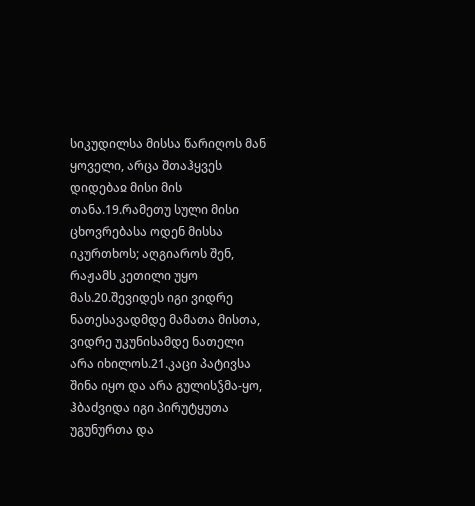სიკუდილსა მისსა წარიღოს მან ყოველი, არცა შთაჰყვეს დიდებაჲ მისი მის თანა.19.რამეთუ სული მისი ცხოვრებასა ოდენ მისსა იკურთხოს; აღგიაროს შენ, რაჟამს კეთილი უყო მას.20.შევიდეს იგი ვიდრე ნათესავადმდე მამათა მისთა, ვიდრე უკუნისამდე ნათელი არა იხილოს.21.კაცი პატივსა შინა იყო და არა გულისჴმა-ყო, ჰბაძვიდა იგი პირუტყუთა უგუნურთა და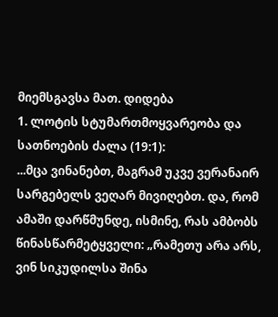მიემსგავსა მათ. დიდება
1. ლოტის სტუმართმოყვარეობა და სათნოების ძალა (19:1):
...მცა ვინანებთ, მაგრამ უკვე ვერანაირ სარგებელს ვეღარ მივიღებთ. და, რომ ამაში დარწმუნდე, ისმინე, რას ამბობს წინასწარმეტყველი: „რამეთუ არა არს, ვინ სიკუდილსა შინა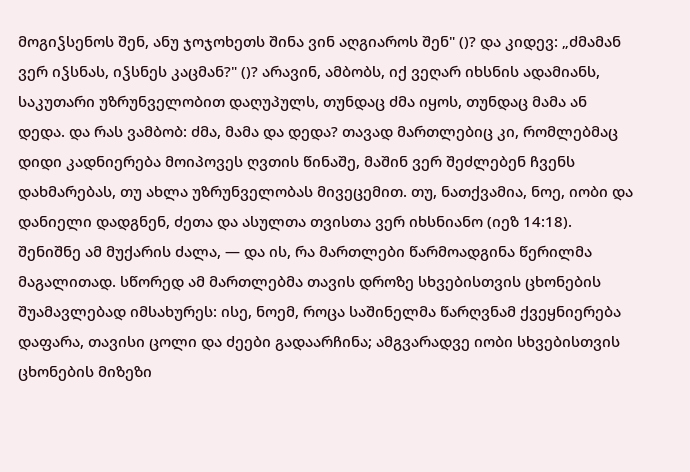მოგიჴსენოს შენ, ანუ ჯოჯოხეთს შინა ვინ აღგიაროს შენ" ()? და კიდევ: „ძმამან ვერ იჴსნას, იჴსნეს კაცმან?" ()? არავინ, ამბობს, იქ ვეღარ იხსნის ადამიანს, საკუთარი უზრუნველობით დაღუპულს, თუნდაც ძმა იყოს, თუნდაც მამა ან დედა. და რას ვამბობ: ძმა, მამა და დედა? თავად მართლებიც კი, რომლებმაც დიდი კადნიერება მოიპოვეს ღვთის წინაშე, მაშინ ვერ შეძლებენ ჩვენს დახმარებას, თუ ახლა უზრუნველობას მივეცემით. თუ, ნათქვამია, ნოე, იობი და დანიელი დადგნენ, ძეთა და ასულთა თვისთა ვერ იხსნიანო (იეზ 14:18). შენიშნე ამ მუქარის ძალა, — და ის, რა მართლები წარმოადგინა წერილმა მაგალითად. სწორედ ამ მართლებმა თავის დროზე სხვებისთვის ცხონების შუამავლებად იმსახურეს: ისე, ნოემ, როცა საშინელმა წარღვნამ ქვეყნიერება დაფარა, თავისი ცოლი და ძეები გადაარჩინა; ამგვარადვე იობი სხვებისთვის ცხონების მიზეზი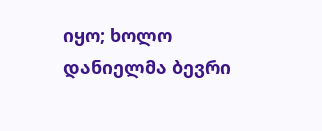იყო; ხოლო დანიელმა ბევრი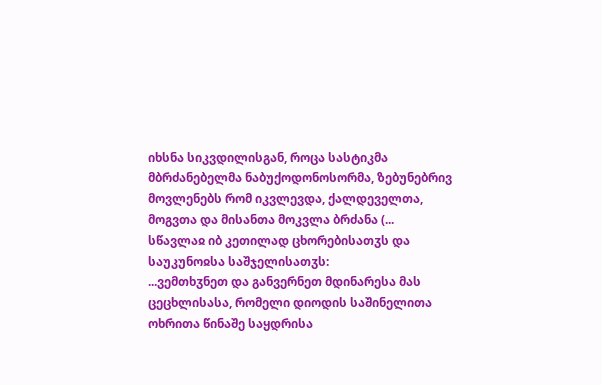იხსნა სიკვდილისგან, როცა სასტიკმა მბრძანებელმა ნაბუქოდონოსორმა, ზებუნებრივ მოვლენებს რომ იკვლევდა, ქალდეველთა, მოგვთა და მისანთა მოკვლა ბრძანა (...
სწავლაჲ იბ კეთილად ცხორებისათჳს და საუკუნოჲსა საშჯელისათჳს:
...ვემთხჳნეთ და განვერნეთ მდინარესა მას ცეცხლისასა, რომელი დიოდის საშინელითა ოხრითა წინაშე საყდრისა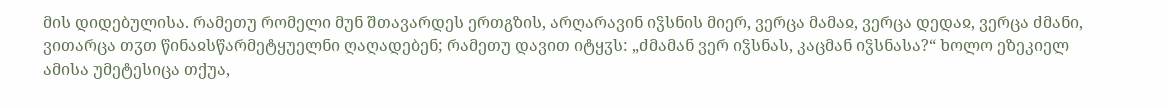მის დიდებულისა. რამეთუ რომელი მუნ შთავარდეს ერთგზის, არღარავინ იჴსნის მიერ, ვერცა მამაჲ, ვერცა დედაჲ, ვერცა ძმანი, ვითარცა თჳთ წინაჲსწარმეტყუელნი ღაღადებენ; რამეთუ დავით იტყჳს: „ძმამან ვერ იჴსნას, კაცმან იჴსნასა?“ ხოლო ეზეკიელ ამისა უმეტესიცა თქუა,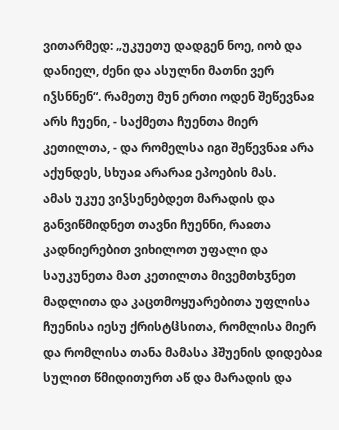ვითარმედ: „უკუეთუ დადგენ ნოე, იობ და დანიელ, ძენი და ასულნი მათნი ვერ იჴსნნენ“. რამეთუ მუნ ერთი ოდენ შეწევნაჲ არს ჩუენი, - საქმეთა ჩუენთა მიერ კეთილთა, - და რომელსა იგი შეწევნაჲ არა აქუნდეს, სხუაჲ არარაჲ ეპოების მას.
ამას უკუე ვიჴსენებდეთ მარადის და განვიწმიდნეთ თავნი ჩუენნი, რაჲთა კადნიერებით ვიხილოთ უფალი და საუკუნეთა მათ კეთილთა მივემთხჳნეთ მადლითა და კაცთმოყუარებითა უფლისა ჩუენისა იესუ ქრისტჱსითა, რომლისა მიერ და რომლისა თანა მამასა ჰშუენის დიდებაჲ სულით წმიდითურთ აწ და მარადის და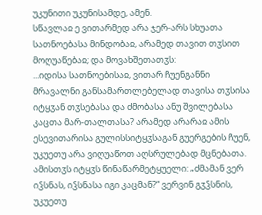უკუნითი უკუნისამდე, ამენ.
სწავლაჲ ე ვითარმედ არა ჯერ-არს სხუათა სათნოებასა მინდობაჲ, არამედ თავით თჳსით მოღუაწებაჲ; და მოვახშეთათჳს:
...იდისა სათნოებისაჲ, ვითარ ჩუენგანნი მრავალნი განსამართლებელად თავისა თჳსისა იტყჳან თჳსებასა და ძმობასა ანუ შვილებასა კაცთა მარ-თალთასა? არამედ არარაჲ ამის ესევითარისა გულისსიტყჳსაგან გუერგების ჩუენ, უკუეთუ არა ვიღუაწოთ აღსრულებად მცნებათა. ამისთჳს იტყჳს წინაწარმეტყუელი: „ძმამან ვერ იჴსნას, იჴსნასა იგი კაცმან?“ ვერვინ გჳჴსნის, უკუეთუ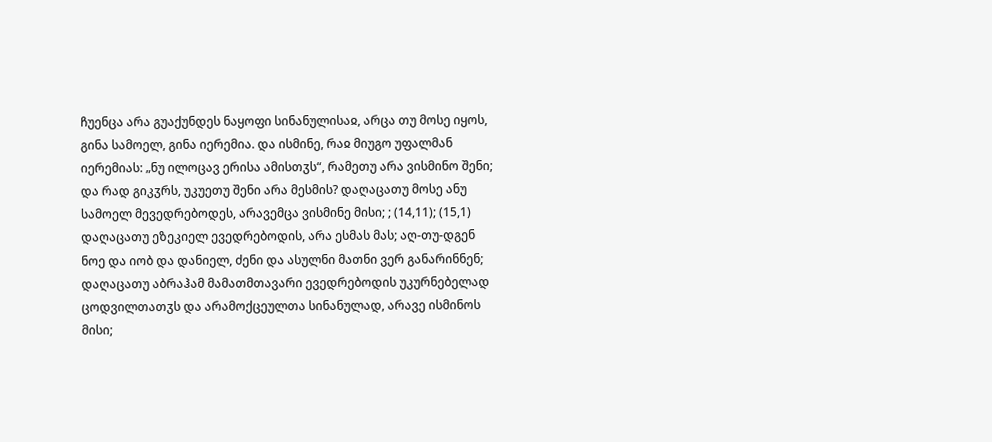ჩუენცა არა გუაქუნდეს ნაყოფი სინანულისაჲ, არცა თუ მოსე იყოს, გინა სამოელ, გინა იერემია. და ისმინე, რაჲ მიუგო უფალმან იერემიას: „ნუ ილოცავ ერისა ამისთჳს“, რამეთუ არა ვისმინო შენი; და რად გიკჳრს, უკუეთუ შენი არა მესმის? დაღაცათუ მოსე ანუ სამოელ მევედრებოდეს, არავემცა ვისმინე მისი; ; (14,11); (15,1) დაღაცათუ ეზეკიელ ევედრებოდის, არა ესმას მას; აღ-თუ-დგენ ნოე და იობ და დანიელ, ძენი და ასულნი მათნი ვერ განარინნენ; დაღაცათუ აბრაჰამ მამათმთავარი ევედრებოდის უკურნებელად ცოდვილთათჳს და არამოქცეულთა სინანულად, არავე ისმინოს მისი;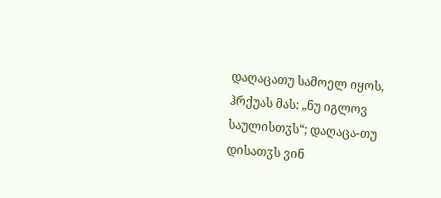დაღაცათუ სამოელ იყოს, ჰრქუას მას: „ნუ იგლოვ საულისთჳს“; დაღაცა-თუ დისათჳს ვინ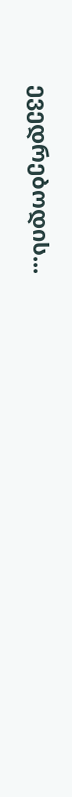ევედრებოდის...